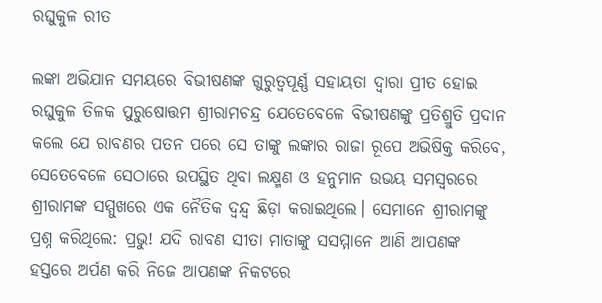ରଘୁକୁଳ ରୀତ

ଲଙ୍କା ଅଭିଯାନ ସମୟରେ ବିଭୀଷଣଙ୍କ ଗୁରୁତ୍ବପୂର୍ଣ୍ଣ ସହାୟତା ଦ୍ବାରା ପ୍ରୀତ ହୋଇ ରଘୁକୁଳ ତିଳକ ପୁରୁଷୋତ୍ତମ ଶ୍ରୀରାମଚନ୍ଦ୍ର ଯେତେବେଳେ ବିଭୀଷଣଙ୍କୁ ପ୍ରତିଶ୍ରୁତି ପ୍ରଦାନ କଲେ ଯେ ରାବଣର ପତନ ପରେ ସେ ତାଙ୍କୁ ଲଙ୍କାର ରାଜା ରୂପେ ଅଭିଷିକ୍ତ କରିବେ, ସେତେବେଳେ ସେଠାରେ ଉପସ୍ଥିତ ଥିବା ଲକ୍ଷ୍ମଣ ଓ ହନୁମାନ ଉଭୟ ସମସ୍ବରରେ ଶ୍ରୀରାମଙ୍କ ସମ୍ମୁଖରେ ଏକ ନୈତିକ ଦ୍ବନ୍ଦ୍ବ ଛିଡ଼ା କରାଇଥିଲେ। ସେମାନେ ଶ୍ରୀରାମଙ୍କୁ ପ୍ରଶ୍ନ କରିଥିଲେ: ପ୍ରଭୁ! ଯଦି ରାବଣ ସୀତା ମାତାଙ୍କୁ ସସମ୍ମାନେ ଆଣି ଆପଣଙ୍କ ହସ୍ତରେ ଅର୍ପଣ କରି ନିଜେ ଆପଣଙ୍କ ନିକଟରେ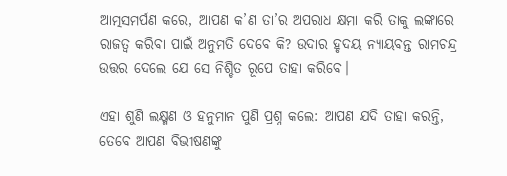ଆତ୍ମସମର୍ପଣ କରେ, ଆପଣ କ’ଣ ତା’ର ଅପରାଧ କ୍ଷମା କରି ତାକୁ ଲଙ୍କାରେ ରାଜତ୍ବ କରିବା ପାଇଁ ଅନୁମତି ଦେବେ କି? ଉଦାର ହୃଦୟ ନ୍ୟାୟବନ୍ତ ରାମଚନ୍ଦ୍ର ଉତ୍ତର ଦେଲେ ଯେ ସେ ନିଶ୍ଚିତ ରୂପେ ତାହା କରିବେ।

ଏହା ଶୁଣି ଲକ୍ଷ୍ମଣ ଓ ହନୁମାନ ପୁଣି ପ୍ରଶ୍ନ କଲେ: ଆପଣ ଯଦି ତାହା କରନ୍ତି, ତେବେ ଆପଣ ବିଭୀଷଣଙ୍କୁ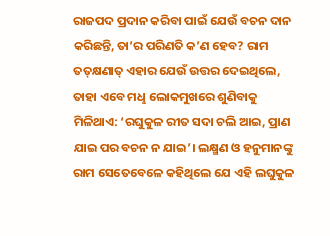ରାଜପଦ ପ୍ରଦାନ କରିବା ପାଇଁ ଯେଉଁ ବଚନ ଦାନ କରିଛନ୍ତି, ତା’ର ପରିଣତି କ’ଣ ହେବ? ରାମ ତତ୍‌କ୍ଷଣାତ୍‌ ଏହାର ଯେଉଁ ଉତ୍ତର ଦେଇଥିଲେ, ତାହା ଏବେ ମଧୢ ଲୋକମୁଖରେ ଶୁଣିବାକୁ ମିଳିଥାଏ: ‘ରଘୁକୁଳ ରୀତ ସଦା ଚଲି ଆଇ, ପ୍ରାଣ ଯାଇ ପର ବଚନ ନ ଯାଇ’। ଲକ୍ଷ୍ମଣ ଓ ହନୁମାନଙ୍କୁ ରାମ ସେତେବେଳେ କହିଥିଲେ ଯେ ଏହି ଲଘୁକୁଳ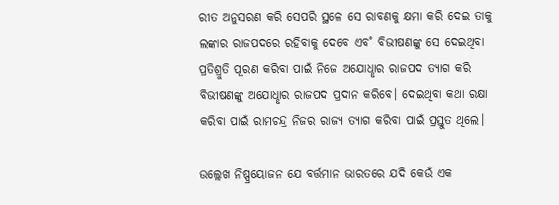ରୀତ ଅନୁସରଣ କରି ସେପରି ସ୍ଥଳେ ସେ ରାବଣକୁ କ୍ଷମା କରି ଦେଇ ତାକୁ ଲଙ୍କାର ରାଜପଦରେ ରହିବାକୁ ଦେବେ ଏବ˚ ବିଭୀଷଣଙ୍କୁ ସେ ଦେଇଥିବା ପ୍ରତିଶ୍ରୁତି ପୂରଣ କରିବା ପାଇଁ ନିଜେ ଅଯୋଧୢାର ରାଜପଦ ତ୍ୟାଗ କରି ବିଭୀଷଣଙ୍କୁ ଅଯୋଧୢାର ରାଜପଦ ପ୍ରଦାନ କରିବେ। ଦେଇଥିବା କଥା ରକ୍ଷା କରିବା ପାଇଁ ରାମଚନ୍ଦ୍ର ନିଜର ରାଜ୍ୟ ତ୍ୟାଗ କରିବା ପାଇଁ ପ୍ରସ୍ତୁତ ଥିଲେ।

ଉଲ୍ଲେଖ ନିଷ୍ପ୍ରୟୋଜନ ଯେ ବର୍ତ୍ତମାନ ଭାରତରେ ଯଦି କେଉଁ ଏକ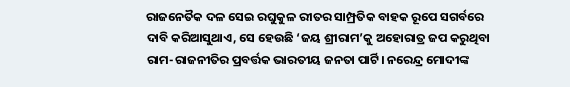ରାଜନେତୖକ ଦଳ ସେଇ ରଘୁକୁଳ ରୀତର ସାମ୍ପ୍ରତିକ ବାହକ ରୂପେ ସଗର୍ବରେ ଦାବି କରିଆସୁଥାଏ, ସେ ହେଉଛି ‘ଜୟ ଶ୍ରୀରାମ’କୁ ଅହୋରାତ୍ର ଜପ କରୁଥିବା ରାମ-ରାଜନୀତିର ପ୍ରବର୍ତ୍ତକ ଭାରତୀୟ ଜନତା ପାର୍ଟି। ନରେନ୍ଦ୍ର ମୋଦୀଙ୍କ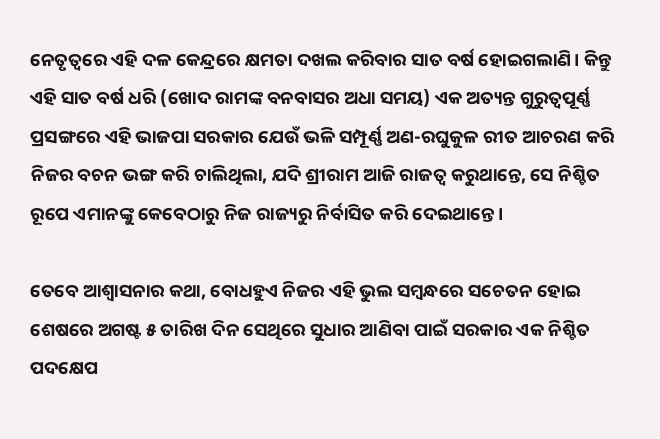ନେତୃତ୍ବରେ ଏହି ଦଳ କେନ୍ଦ୍ରରେ କ୍ଷମତା ଦଖଲ କରିବାର ସାତ ବର୍ଷ ହୋଇଗଲାଣି। କିନ୍ତୁ ଏହି ସାତ ବର୍ଷ ଧରି (ଖୋଦ ରାମଙ୍କ ବନବାସର ଅଧା ସମୟ) ଏକ ଅତ୍ୟନ୍ତ ଗୁରୁତ୍ବପୂର୍ଣ୍ଣ ପ୍ରସଙ୍ଗରେ ଏହି ଭାଜପା ସରକାର ଯେଉଁ ଭଳି ସମ୍ପୂର୍ଣ୍ଣ ଅଣ-ରଘୁକୁଳ ରୀତ ଆଚରଣ କରି ନିଜର ବଚନ ଭଙ୍ଗ କରି ଚାଲିଥିଲା, ଯଦି ଶ୍ରୀରାମ ଆଜି ରାଜତ୍ବ କରୁଥାନ୍ତେ, ସେ ନିଶ୍ଚିତ ରୂପେ ଏମାନଙ୍କୁ କେବେଠାରୁ ନିଜ ରାଜ୍ୟରୁ ନିର୍ବାସିତ କରି ଦେଇଥାନ୍ତେ।

ତେବେ ଆଶ୍ବାସନାର କଥା, ବୋଧହୁଏ ନିଜର ଏହି ଭୁଲ ସମ୍ବନ୍ଧରେ ସଚେତନ ହୋଇ ଶେଷରେ ଅଗଷ୍ଟ ୫ ତାରିଖ ଦିନ ସେଥିରେ ସୁଧାର ଆଣିବା ପାଇଁ ସରକାର ଏକ ନିଶ୍ଚିତ ପଦକ୍ଷେପ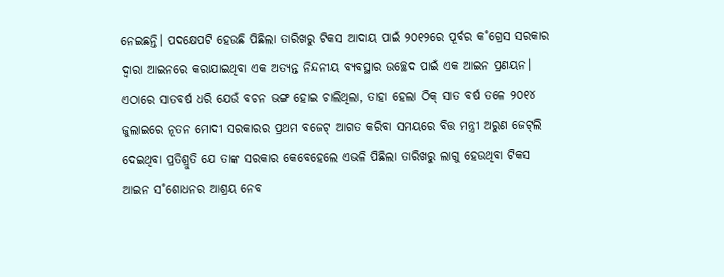ନେଇଛନ୍ତି। ପଦକ୍ଷେପଟି ହେଉଛି ପିଛିଲା ତାରିଖରୁ ଟିକସ ଆଦାୟ ପାଇଁ ୨୦୧୨ରେ ପୂର୍ବର କ˚ଗ୍ରେସ ସରକାର ଦ୍ବାରା ଆଇନରେ କରାଯାଇଥିବା ଏକ ଅତ୍ୟନ୍ତ ନିନ୍ଦନୀୟ ବ୍ୟବସ୍ଥାର ଉଚ୍ଛେଦ ପାଇଁ ଏକ ଆଇନ ପ୍ରଣୟନ। ଏଠାରେ ସାତବର୍ଷ ଧରି ଯେଉଁ ବଚନ ଭଙ୍ଗ ହୋଇ ଚାଲିଥିଲା, ତାହା ହେଲା ଠିକ୍‌ ସାତ ବର୍ଷ ତଳେ ୨୦୧୪ ଜୁଲାଇରେ ନୂତନ ମୋଦୀ ସରକାରର ପ୍ରଥମ ବଜେଟ୍‌ ଆଗତ କରିବା ସମୟରେ ବିତ୍ତ ମନ୍ତ୍ରୀ ଅରୁଣ ଜେଟ୍‌ଲି ଦେଇଥିବା ପ୍ରତିଶ୍ରୁତି ଯେ ତାଙ୍କ ସରକାର କେବେହେଲେ ଏଭଳି ପିଛିଲା ତାରିଖରୁ ଲାଗୁ ହେଉଥିବା ଟିକସ ଆଇନ ସ˚ଶୋଧନର ଆଶ୍ରୟ ନେବ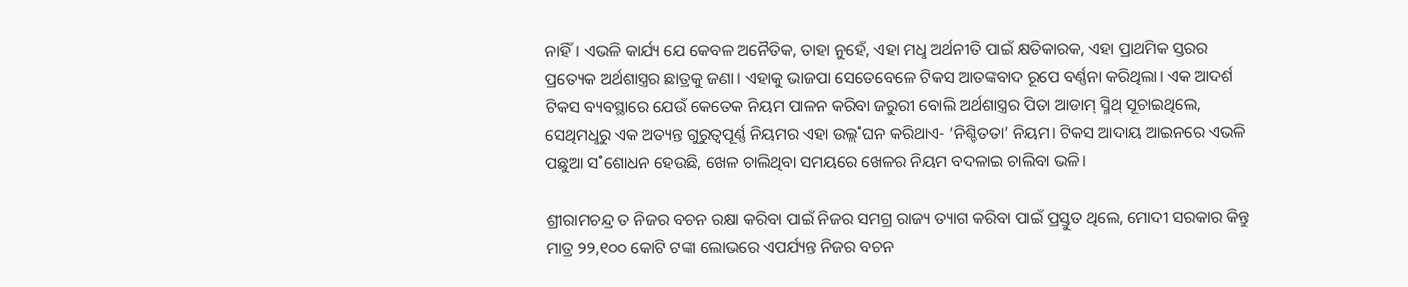ନାହିଁ। ଏଭଳି କାର୍ଯ୍ୟ ଯେ କେବଳ ଅନୈତିକ, ତାହା ନୁହେଁ, ଏହା ମଧୢ ଅର୍ଥନୀତି ପାଇଁ କ୍ଷତିକାରକ, ଏହା ପ୍ରାଥମିକ ସ୍ତରର ପ୍ରତ୍ୟେକ ଅର୍ଥଶାସ୍ତ୍ରର ଛାତ୍ରକୁ ଜଣା। ଏହାକୁ ଭାଜପା ସେତେବେଳେ ଟିକସ ଆତଙ୍କବାଦ ରୂପେ ବର୍ଣ୍ଣନା କରିଥିଲା। ଏକ ଆଦର୍ଶ ଟିକସ ବ୍ୟବସ୍ଥାରେ ଯେଉଁ କେତେକ ନିୟମ ପାଳନ କରିବା ଜରୁରୀ ବୋଲି ଅର୍ଥଶାସ୍ତ୍ରର ପିତା ଆଡାମ୍‌ ସ୍ମିଥ୍‌ ସୂଚାଇଥିଲେ, ସେଥିମଧୢରୁ ଏକ ଅତ୍ୟନ୍ତ ଗୁରୁତ୍ବପୂର୍ଣ୍ଣ ନିୟମର ଏହା ଉଲ୍ଲ˚ଘନ କରିଥାଏ- ‘ନିଶ୍ଚିତତା’ ନିୟମ। ଟିକସ ଆଦାୟ ଆଇନରେ ଏଭଳି ପଛୁଆ ସ˚ଶୋଧନ ହେଉଛି, ଖେଳ ଚାଲିଥିବା ସମୟରେ ଖେଳର ନିୟମ ବଦଳାଇ ଚାଲିବା ଭଳି।

ଶ୍ରୀରାମଚନ୍ଦ୍ର ତ ନିଜର ବଚନ ରକ୍ଷା କରିବା ପାଇଁ ନିଜର ସମଗ୍ର ରାଜ୍ୟ ତ୍ୟାଗ କରିବା ପାଇଁ ପ୍ରସ୍ତୁତ ଥିଲେ, ମୋଦୀ ସରକାର କିନ୍ତୁ ମାତ୍ର ୨୨,୧୦୦ କୋଟି ଟଙ୍କା ଲୋଭରେ ଏପର୍ଯ୍ୟନ୍ତ ନିଜର ବଚନ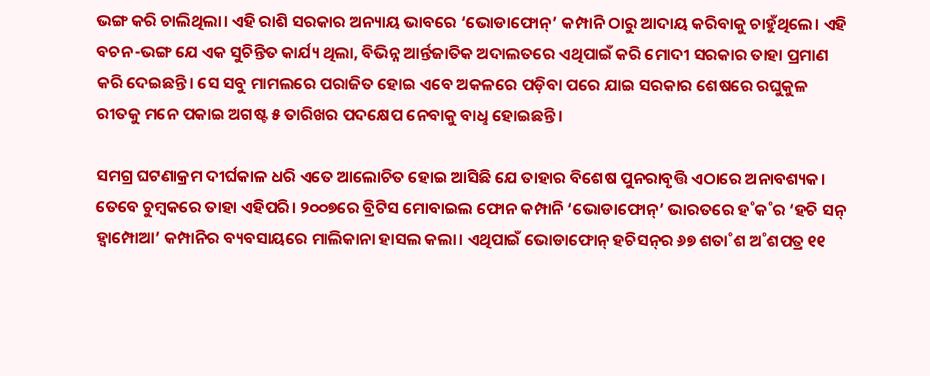ଭଙ୍ଗ କରି ଚାଲିଥିଲା। ଏହି ରାଶି ସରକାର ଅନ୍ୟାୟ ଭାବରେ ‘ଭୋଡାଫୋନ୍‌’ କମ୍ପାନି ଠାରୁ ଆଦାୟ କରିବାକୁ ଚାହୁଁଥିଲେ। ଏହି ବଚନ-ଭଙ୍ଗ ଯେ ଏକ ସୁଚିନ୍ତିତ କାର୍ଯ୍ୟ ଥିଲା, ବିଭିନ୍ନ ଆର୍ନ୍ତଜାତିକ ଅଦାଲତରେ ଏଥିପାଇଁ କରି ମୋଦୀ ସରକାର ତାହା ପ୍ରମାଣ କରି ଦେଇଛନ୍ତି। ସେ ସବୁ ମାମଲରେ ପରାଜିତ ହୋଇ ଏବେ ଅକଳରେ ପଡ଼ିବା ପରେ ଯାଇ ସରକାର ଶେଷରେ ରଘୁକୁଳ ରୀତକୁ ମନେ ପକାଇ ଅଗଷ୍ଟ ୫ ତାରିଖର ପଦକ୍ଷେପ ନେବାକୁ ବାଧୢ ହୋଇଛନ୍ତି।

ସମଗ୍ର ଘଟଣାକ୍ରମ ଦୀର୍ଘକାଳ ଧରି ଏତେ ଆଲୋଚିତ ହୋଇ ଆସିଛି ଯେ ତାହାର ବିଶେଷ ପୁନରାବୃତ୍ତି ଏଠାରେ ଅନାବଶ୍ୟକ। ତେବେ ଚୁମ୍ବକରେ ତାହା ଏହିପରି। ୨୦୦୭ରେ ବ୍ରିଟିସ ମୋବାଇଲ ଫୋନ କମ୍ପାନି ‘ଭୋଡାଫୋନ୍‌’ ଭାରତରେ ହ˚କ˚ର ‘ହଚି ସନ୍‌ ହ୍ବାମ୍ପୋଆ’ କମ୍ପାନିର ବ୍ୟବସାୟରେ ମାଲିକାନା ହାସଲ କଲା। ଏଥିପାଇଁ ଭୋଡାଫୋନ୍‌ ହଚିସନ୍‌ର ୬୭ ଶତା˚ଶ ଅ˚ଶପତ୍ର ୧୧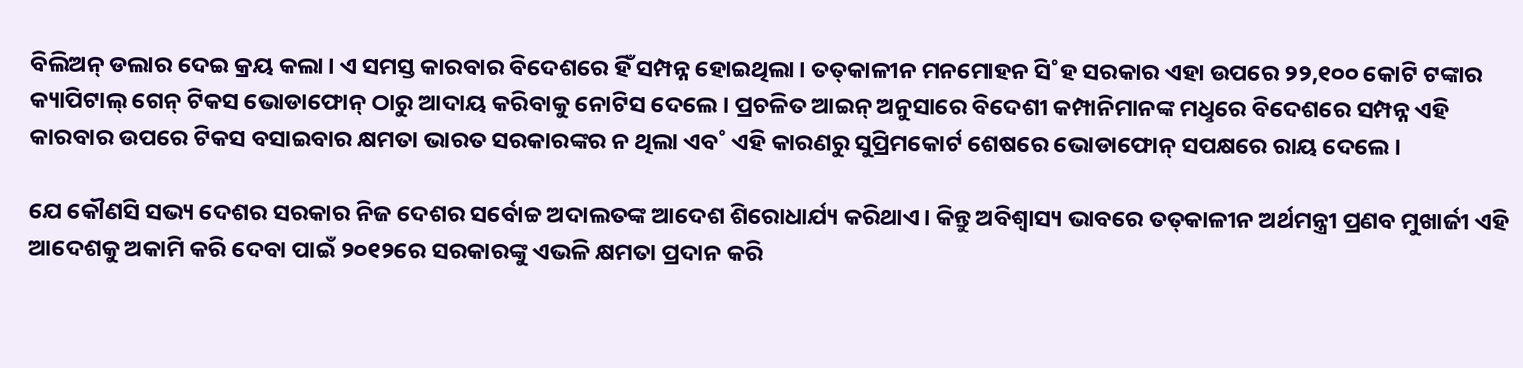ବିଲିଅନ୍‌ ଡଲାର ଦେଇ କ୍ରୟ କଲା। ଏ ସମସ୍ତ କାରବାର ବିଦେଶରେ ହିଁ ସମ୍ପନ୍ନ ହୋଇଥିଲା। ତତ୍‌କାଳୀନ ମନମୋହନ ସି˚ହ ସରକାର ଏହା ଉପରେ ୨୨,୧୦୦ କୋଟି ଟଙ୍କାର କ୍ୟାପିଟାଲ୍‌ ଗେନ୍‌ ଟିକସ ଭୋଡାଫୋନ୍‌ ଠାରୁ ଆଦାୟ କରିବାକୁ ନୋଟିସ ଦେଲେ। ପ୍ରଚଳିତ ଆଇନ୍‌ ଅନୁସାରେ ବିଦେଶୀ କମ୍ପାନିମାନଙ୍କ ମଧୢରେ ବିଦେଶରେ ସମ୍ପନ୍ନ ଏହି କାରବାର ଉପରେ ଟିକସ ବସାଇବାର କ୍ଷମତା ଭାରତ ସରକାରଙ୍କର ନ ଥିଲା ଏବ˚ ଏହି କାରଣରୁ ସୁପ୍ରିମକୋର୍ଟ ଶେଷରେ ଭୋଡାଫୋନ୍‌ ସପକ୍ଷରେ ରାୟ ଦେଲେ।

ଯେ କୌଣସି ସଭ୍ୟ ଦେଶର ସରକାର ନିଜ ଦେଶର ସର୍ବୋଚ୍ଚ ଅଦାଲତଙ୍କ ଆଦେଶ ଶିରୋଧାର୍ଯ୍ୟ କରିଥାଏ। କିନ୍ତୁ ଅବିଶ୍ବାସ୍ୟ ଭାବରେ ତତ୍‌କାଳୀନ ଅର୍ଥମନ୍ତ୍ରୀ ପ୍ରଣବ ମୁଖାର୍ଜୀ ଏହି ଆଦେଶକୁ ଅକାମି କରି ଦେବା ପାଇଁ ୨୦୧୨ରେ ସରକାରଙ୍କୁ ଏଭଳି କ୍ଷମତା ପ୍ରଦାନ କରି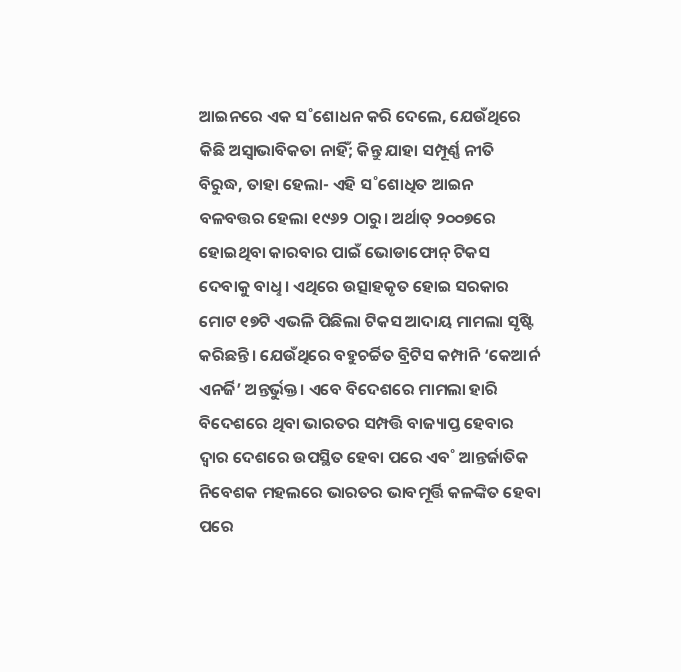ଆଇନରେ ଏକ ସ˚ଶୋଧନ କରି ଦେଲେ, ଯେଉଁଥିରେ କିଛି ଅସ୍ବାଭାବିକତା ନାହିଁ; କିନ୍ତୁ ଯାହା ସମ୍ପୂର୍ଣ୍ଣ ନୀତି ବିରୁଦ୍ଧ, ତାହା ହେଲା- ଏହି ସ˚ଶୋଧିତ ଆଇନ ବଳବତ୍ତର ହେଲା ୧୯୬୨ ଠାରୁ। ଅର୍ଥାତ୍‌ ୨୦୦୭ରେ ହୋଇଥିବା କାରବାର ପାଇଁ ଭୋଡାଫୋନ୍‌ ଟିକସ ଦେବାକୁ ବାଧୢ। ଏଥିରେ ଉତ୍ସାହକୃତ ହୋଇ ସରକାର ମୋଟ ୧୭ଟି ଏଭଳି ପିଛିଲା ଟିକସ ଆଦାୟ ମାମଲା ସୃଷ୍ଟି କରିଛନ୍ତି। ଯେଉଁଥିରେ ବହୁଚର୍ଚ୍ଚିତ ବ୍ରିଟିସ କମ୍ପାନି ‘କେଆର୍ନ ଏନର୍ଜି’ ଅନ୍ତର୍ଭୁକ୍ତ। ଏବେ ବିଦେଶରେ ମାମଲା ହାରି ବିଦେଶରେ ଥିବା ଭାରତର ସମ୍ପତ୍ତି ବାଜ୍ୟାପ୍ତ ହେବାର ଦ୍ବାର ଦେଶରେ ଉପସ୍ଥିତ ହେବା ପରେ ଏବ˚ ଆନ୍ତର୍ଜାତିକ ନିବେଶକ ମହଲରେ ଭାରତର ଭାବମୂର୍ତ୍ତି କଳଙ୍କିତ ହେବା ପରେ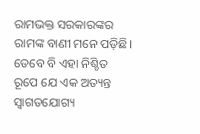ରାମଭକ୍ତ ସରକାରଙ୍କର ରାମଙ୍କ ବାଣୀ ମନେ ପଡ଼ିଛି। ତେବେ ବି ଏହା ନିଶ୍ଚିତ ରୂପେ ଯେ ଏକ ଅତ୍ୟନ୍ତ ସ୍ବାଗତଯୋଗ୍ୟ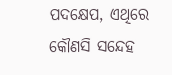ପଦକ୍ଷେପ, ଏଥିରେ କୌଣସି ସନ୍ଦେହ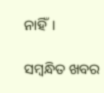ନାହିଁ।

ସମ୍ବନ୍ଧିତ ଖବର